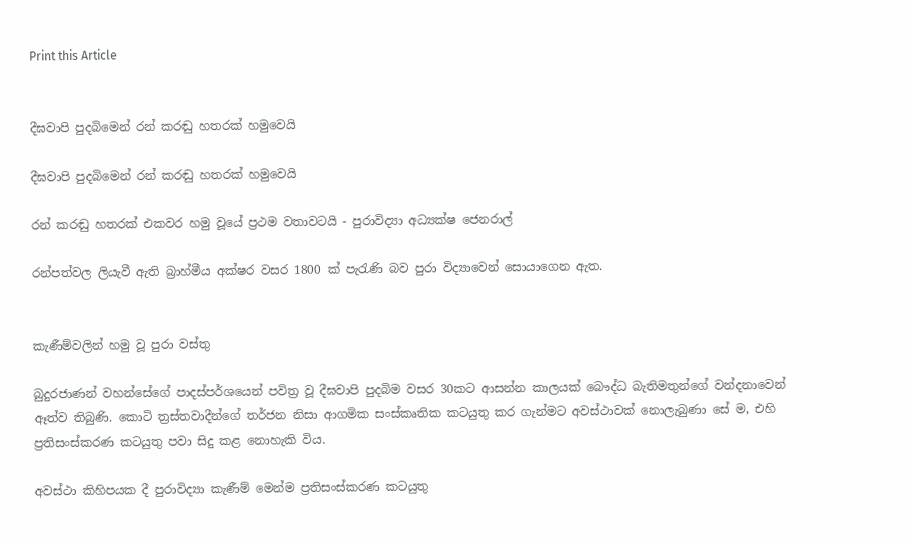Print this Article


දීඝවාපි පුදබිමෙන් රන් කරඬු හතරක් හමුවෙයි

දීඝවාපි පුදබිමෙන් රන් කරඬු හතරක් හමුවෙයි

රන් කරඬු හතරක් එකවර හමු වූයේ ප්‍රථම වතාවටයි - පුරාවිද්‍යා අධ්‍යක්ෂ ජෙනරාල්

රන්පත්වල ලියැවී ඇති බ්‍රාහ්මීය අක්ෂර වසර 1800 ක් පැරැණි බව පුරා විද්‍යාවෙන් සොයාගෙන ඇත.


කැණීම්වලින් හමු වූ පුරා වස්තු

බුදුරජාණන් වහන්සේගේ පාදස්පර්ශයෙන් පවිත්‍ර වූ දීඝවාපි පුදබිම වසර 30කට ආසන්න කාලයක් බෞද්ධ බැතිමතුන්ගේ වන්දනාවෙන් ඈත්ව තිබුණි. කොටි ත්‍රස්තවාදීන්ගේ තර්ජන නිසා ආගමික සංස්කෘතික කටයුතු කර ගැන්මට අවස්ථාවක් නොලැබුණා සේ ම, එහි ප්‍රතිසංස්කරණ කටයුතු පවා සිදු කළ නොහැකි විය.

අවස්ථා කිහිපයක දී පුරාවිද්‍යා කැණීම් මෙන්ම ප්‍රතිසංස්කරණ කටයුතු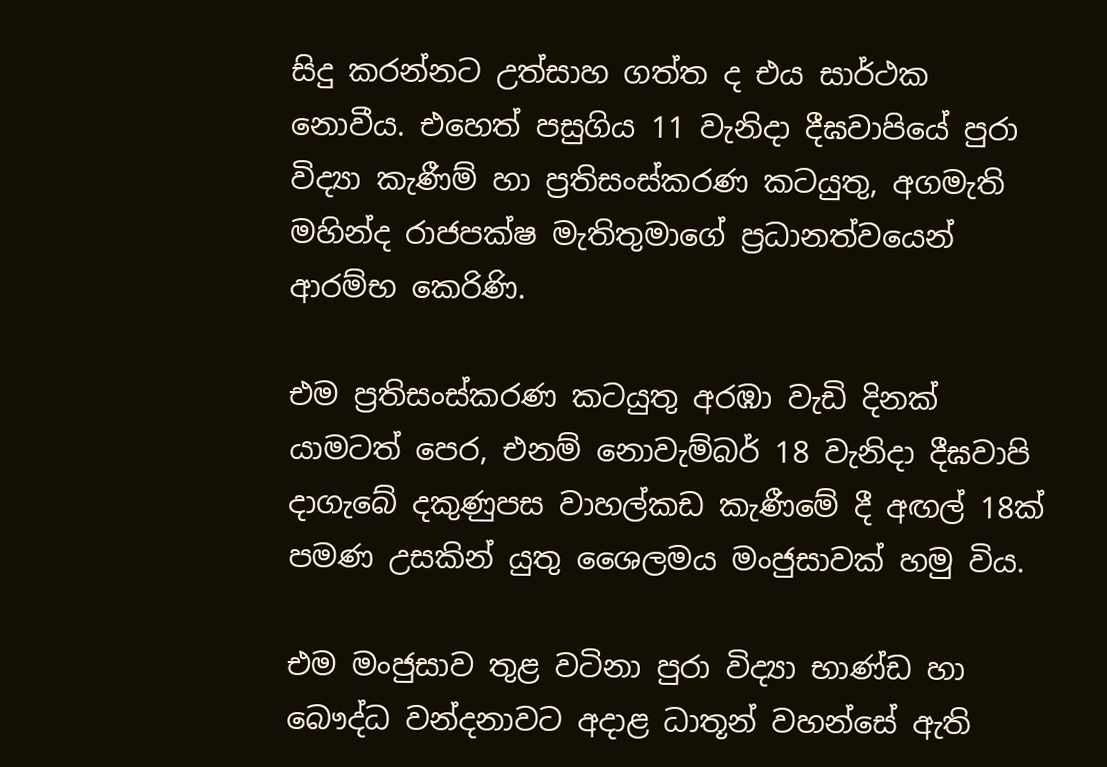සිදු කරන්නට උත්සාහ ගත්ත ද එය සාර්ථක නොවීය. එහෙත් පසුගිය 11 වැනිදා දීඝවාපියේ පුරා විද්‍යා කැණීම් හා ප්‍රතිසංස්කරණ කටයුතු, අගමැති මහින්ද රාජපක්ෂ මැතිතුමාගේ ප්‍රධානත්වයෙන් ආරම්භ කෙරිණි.

එම ප්‍රතිසංස්කරණ කටයුතු අරඹා වැඩි දිනක් යාමටත් පෙර, එනම් නොවැම්බර් 18 වැනිදා දීඝවාපි දාගැබේ දකුණුපස වාහල්කඩ කැණීමේ දී අඟල් 18ක් පමණ උසකින් යුතු ශෛලමය මංජුසාවක් හමු විය.

එම මංජුසාව තුළ වටිනා පුරා විද්‍යා භාණ්ඩ හා බෞද්ධ වන්දනාවට අදාළ ධාතූන් වහන්සේ ඇති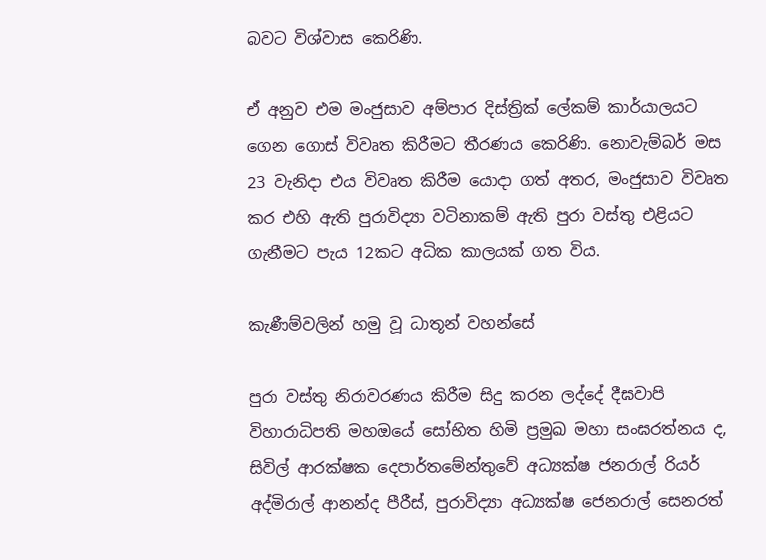බවට විශ්වාස කෙරිණි.

ඒ අනුව එම මංජුසාව අම්පාර දිස්ත්‍රික් ලේකම් කාර්යාලයට ගෙන ගොස් විවෘත කිරීමට තීරණය කෙරිණි. නොවැම්බර් මස 23 වැනිදා එය විවෘත කිරීම යොදා ගත් අතර, මංජුසාව විවෘත කර එහි ඇති පුරාවිද්‍යා වටිනාකම් ඇති පුරා වස්තු එළියට ගැනීමට පැය 12කට අධික කාලයක් ගත විය.

කැණීම්වලින් හමු වූ ධාතූන් වහන්සේ

පුරා වස්තු නිරාවරණය කිරීම සිදු කරන ලද්දේ දීඝවාපි විහාරාධිපති මහඔයේ සෝභිත හිමි ප්‍රමුඛ මහා සංඝරත්නය ද, සිවිල් ආරක්ෂක දෙපාර්තමේන්තුවේ අධ්‍යක්ෂ ජනරාල් රියර් අද්මිරාල් ආනන්ද පීරීස්, පුරාවිද්‍යා අධ්‍යක්ෂ ජෙනරාල් සෙනරත්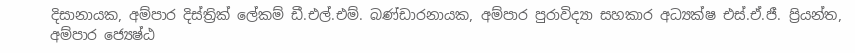දිසානායක, අම්පාර දිස්ත්‍රික් ලේකම් ඩී.එල්.එම්. බණ්ඩාරනායක, අම්පාර පුරාවිද්‍යා සහකාර අධ්‍යක්ෂ එස්.ඒ.ජී. ප්‍රියන්ත, අම්පාර ජ්‍යෙෂ්ඨ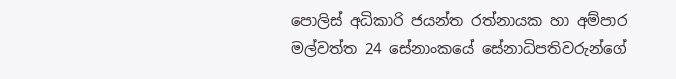පොලිස් අධිකාරි ජයන්ත රත්නායක හා අම්පාර මල්වත්ත 24 සේනාංකයේ සේනාධිපතිවරුන්ගේ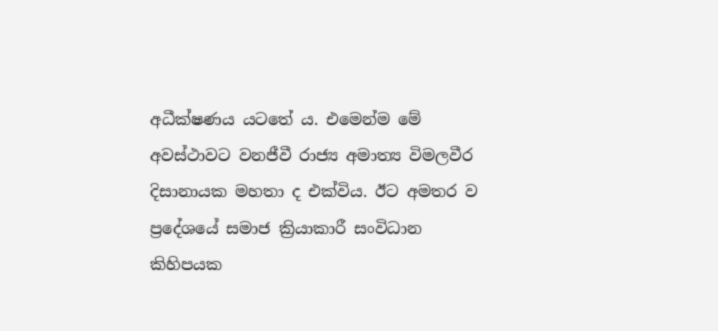අධීක්ෂණය යටතේ ය. එමෙන්ම මේ අවස්ථාවට වනජීවී රාජ්‍ය අමාත්‍ය විමලවීර දිසානායක මහතා ද එක්විය. ඊට අමතර ව ප්‍රදේශයේ සමාජ ක්‍රියාකාරී සංවිධාන කිහිපයක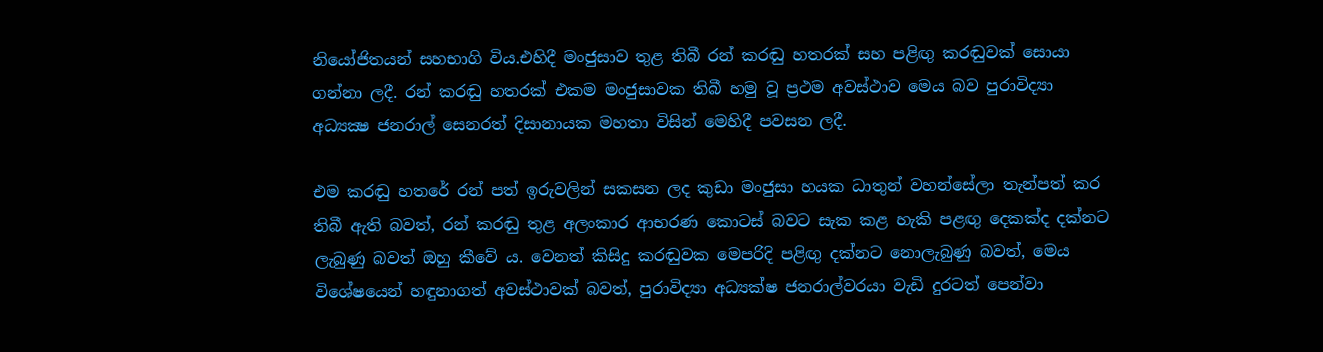නියෝජිතයන් සහභාගි විය.එහිදී මංජුසාව තුළ තිබී රන් කරඬු හතරක් සහ පළිඟු කරඬුවක් සොයා ගන්නා ලදී. රන් කරඬු හතරක් එකම මංජුසාවක තිබී හමු වූ ප්‍රථම අවස්ථාව මෙය බව පුරාවිද්‍යා අධ්‍යක්‍ෂ ජනරාල් සෙනරත් දිසානායක මහතා විසින් මෙහිදී පවසන ලදී.

එම කරඬු හතරේ රන් පත් ඉරුවලින් සකසන ලද කුඩා මංජුසා හයක ධාතුන් වහන්සේලා තැන්පත් කර තිබී ඇති බවත්, රන් කරඬු තුළ අලංකාර ආභරණ කොටස් බවට සැක කළ හැකි පළඟු දෙකක්ද දක්නට ලැබුණු බවත් ඔහු කීවේ ය. වෙනත් කිසිදු කරඬුවක මෙපරිදි පළිඟු දක්නට නොලැබුණු බවත්, මෙය විශේෂයෙන් හඳුනාගත් අවස්ථාවක් බවත්, පුරාවිද්‍යා අධ්‍යක්ෂ ජනරාල්වරයා වැඩි දුරටත් පෙන්වා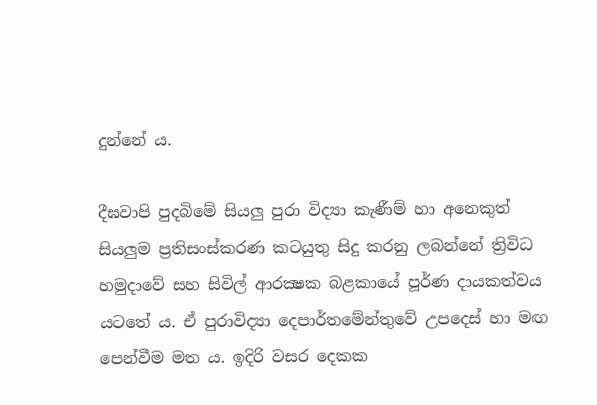දුන්නේ ය.

දීඝවාපි පුදබිමේ සියලු පුරා විද්‍යා කැණීම් හා අනෙකුත් සියලුම ප්‍රතිසංස්කරණ කටයුතු සිදු කරනු ලබන්නේ ත්‍රිවිධ හමුදාවේ සහ සිවිල් ආරක්‍ෂක බළකායේ පූර්ණ දායකත්වය යටතේ ය. ඒ පුරාවිද්‍යා දෙපාර්තමේන්තුවේ උපදෙස් හා මඟ පෙන්වීම මත ය. ඉදිරි වසර දෙකක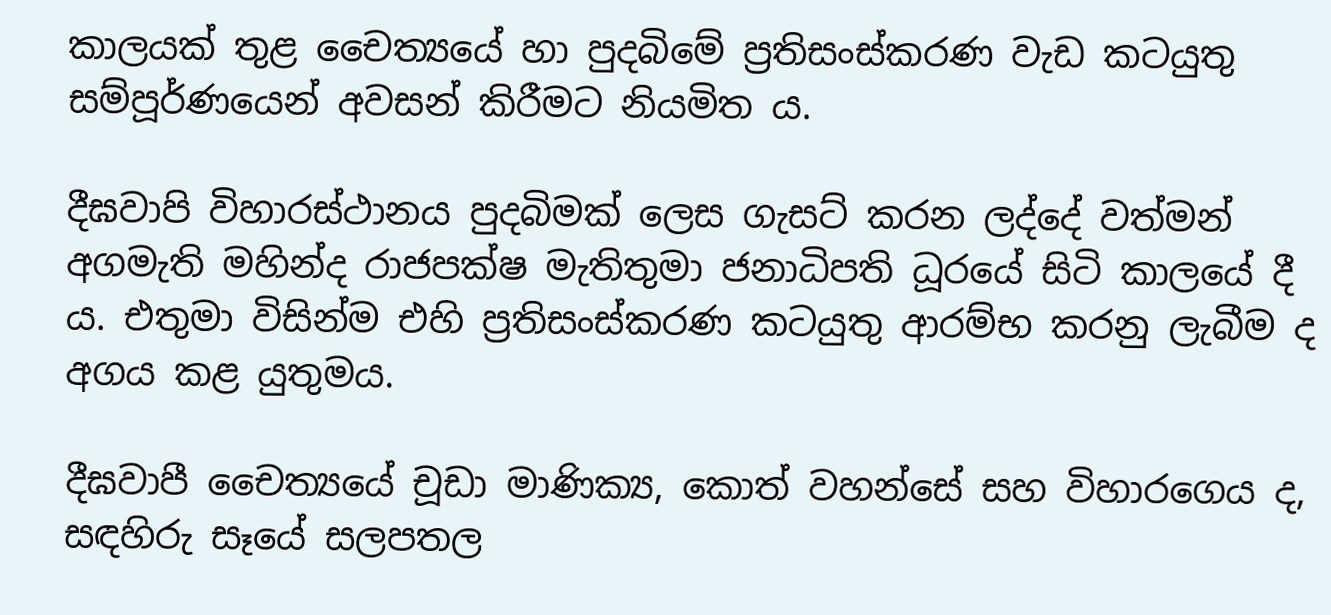කාලයක් තුළ චෛත්‍යයේ හා පුදබිමේ ප්‍රතිසංස්කරණ වැඩ කටයුතු සම්පූර්ණයෙන් අවසන් කිරීමට නියමිත ය.

දීඝවාපි විහාරස්ථානය පුදබිමක් ලෙස ගැසට් කරන ලද්දේ වත්මන් අගමැති මහින්ද රාජපක්ෂ මැතිතුමා ජනාධිපති ධූරයේ සිටි කාලයේ දී ය. එතුමා විසින්ම එහි ප්‍රතිසංස්කරණ කටයුතු ආරම්භ කරනු ලැබීම ද අගය කළ යුතුමය.

දීඝවාපී චෛත්‍යයේ චූඩා මාණික්‍ය, කොත් වහන්සේ සහ විහාරගෙය ද, සඳහිරු සෑයේ සලපතල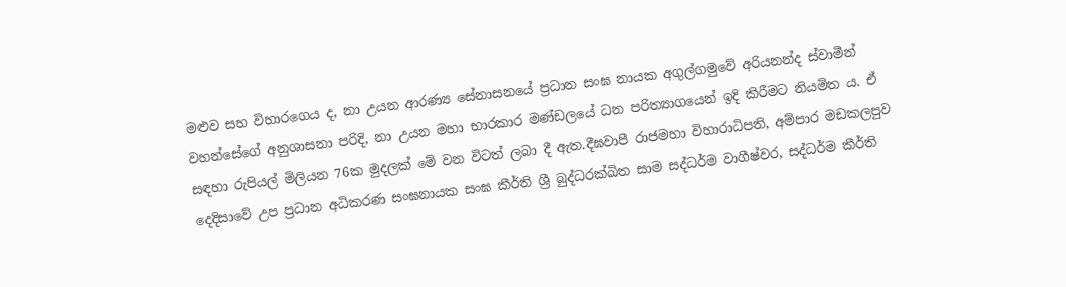මළුව සහ විහාරගෙය ද, නා උයන ආරණ්‍ය සේනාසනයේ ප්‍රධාන සංඝ නායක අගුල්ගමුවේ අරියනන්ද ස්වාමීන් වහන්සේගේ අනුශාසනා පරිදි, නා උයන මහා භාරකාර මණ්ඩලයේ ධන පරිත්‍යාගයෙන් ඉදි කිරීමට නියමිත ය. ඒ සඳහා රුපියල් මිලියන 76ක මුදලක් මේ වන විටත් ලබා දී ඇත.දීඝවාපී රාජමහා විහාරාධිපති, අම්පාර මඩකලපුව දෙදිසාවේ උප ප්‍රධාන අධිකරණ සංඝනායක සංඝ කීර්ති ශ්‍රී බුද්ධරක්ඛිත සාම සද්ධර්ම වාගීෂ්වර, සද්ධර්ම කීර්ති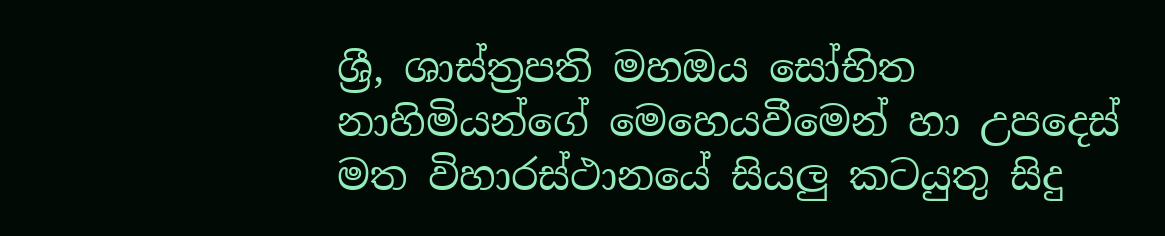ශ්‍රී, ශාස්ත්‍රපති මහඔය සෝභිත නාහිමියන්ගේ මෙහෙයවීමෙන් හා උපදෙස් මත විහාරස්ථානයේ සියලු කටයුතු සිදු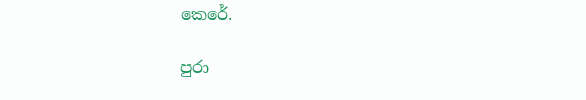කෙරේ.

පුරා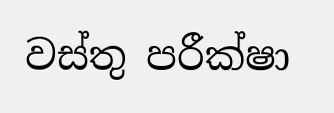වස්තු පරීක්ෂා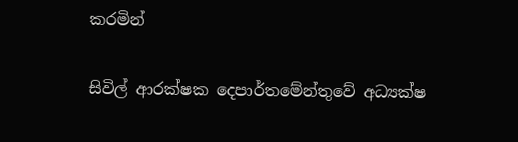කරමින්

සිවිල් ආරක්ෂක දෙපාර්තමේන්තුවේ අධ්‍යක්ෂ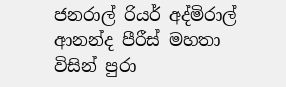ජනරාල් රියර් අද්මිරාල් ආනන්ද පීරීස් මහතා විසින් පුරා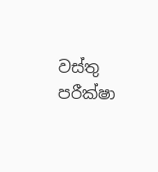වස්තු පරීක්ෂා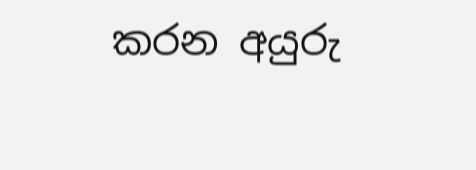කරන අයුරු